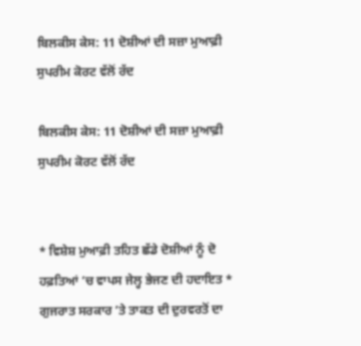ਬਿਲਕੀਸ ਕੇਸ: 11 ਦੋਸ਼ੀਆਂ ਦੀ ਸਜ਼ਾ ਮੁਆਫ਼ੀ ਸੁਪਰੀਮ ਕੋਰਟ ਵੱਲੋਂ ਰੱਦ

ਬਿਲਕੀਸ ਕੇਸ: 11 ਦੋਸ਼ੀਆਂ ਦੀ ਸਜ਼ਾ ਮੁਆਫ਼ੀ ਸੁਪਰੀਮ ਕੋਰਟ ਵੱਲੋਂ ਰੱਦ


* ਵਿਸ਼ੇਸ਼ ਮੁਆਫ਼ੀ ਤਹਿਤ ਛੱਡੇ ਦੋਸ਼ੀਆਂ ਨੂੰ ਦੋ ਹਫ਼ਤਿਆਂ ’ਚ ਵਾਪਸ ਜੇਲ੍ਹ ਭੇਜਣ ਦੀ ਹਦਾਇਤ * ਗੁਜਰਾਤ ਸਰਕਾਰ ’ਤੇ ਤਾਕਤ ਦੀ ਦੁਰਵਰਤੋਂ ਦਾ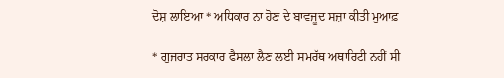ਦੋਸ਼ ਲਾਇਆ * ਅਧਿਕਾਰ ਨਾ ਹੋਣ ਦੇ ਬਾਵਜੂਦ ਸਜ਼ਾ ਕੀਤੀ ਮੁਆਫ਼

* ਗੁਜਰਾਤ ਸਰਕਾਰ ਫੈਸਲਾ ਲੈਣ ਲਈ ਸਮਰੱਥ ਅਥਾਰਿਟੀ ਨਹੀਂ ਸੀ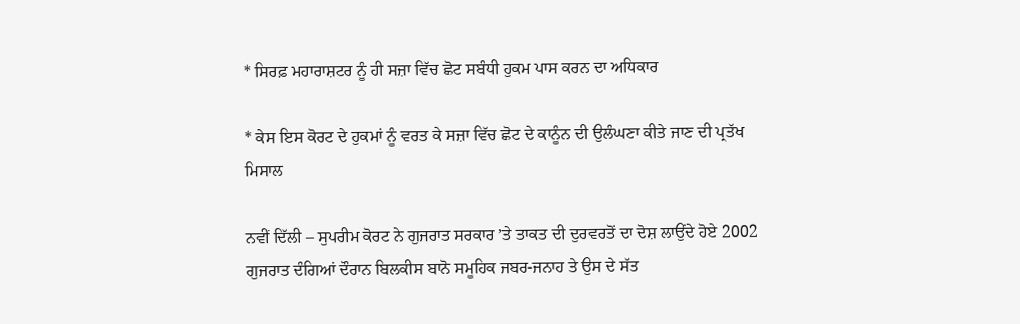* ਸਿਰਫ਼ ਮਹਾਰਾਸ਼ਟਰ ਨੂੰ ਹੀ ਸਜ਼ਾ ਵਿੱਚ ਛੋਟ ਸਬੰਧੀ ਹੁਕਮ ਪਾਸ ਕਰਨ ਦਾ ਅਧਿਕਾਰ

* ਕੇਸ ਇਸ ਕੋਰਟ ਦੇ ਹੁਕਮਾਂ ਨੂੰ ਵਰਤ ਕੇ ਸਜ਼ਾ ਵਿੱਚ ਛੋਟ ਦੇ ਕਾਨੂੰਨ ਦੀ ਉਲੰਘਣਾ ਕੀਤੇ ਜਾਣ ਦੀ ਪ੍ਰਤੱਖ ਮਿਸਾਲ

ਨਵੀਂ ਦਿੱਲੀ – ਸੁਪਰੀਮ ਕੋਰਟ ਨੇ ਗੁਜਰਾਤ ਸਰਕਾਰ ’ਤੇ ਤਾਕਤ ਦੀ ਦੁਰਵਰਤੋਂ ਦਾ ਦੋਸ਼ ਲਾਉਂਦੇ ਹੋਏ 2002 ਗੁਜਰਾਤ ਦੰਗਿਆਂ ਦੌਰਾਨ ਬਿਲਕੀਸ ਬਾਨੋ ਸਮੂਹਿਕ ਜਬਰ-ਜਨਾਹ ਤੇ ਉਸ ਦੇ ਸੱਤ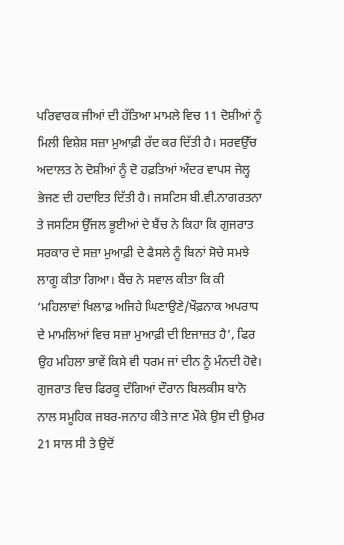ਪਰਿਵਾਰਕ ਜੀਆਂ ਦੀ ਹੱਤਿਆ ਮਾਮਲੇ ਵਿਚ 11 ਦੋਸ਼ੀਆਂ ਨੂੰ ਮਿਲੀ ਵਿਸ਼ੇਸ਼ ਸਜ਼ਾ ਮੁਆਫ਼ੀ ਰੱਦ ਕਰ ਦਿੱਤੀ ਹੈ। ਸਰਵਉੱਚ ਅਦਾਲਤ ਨੇ ਦੋਸ਼ੀਆਂ ਨੂੰ ਦੋ ਹਫ਼ਤਿਆਂ ਅੰਦਰ ਵਾਪਸ ਜੇਲ੍ਹ ਭੇਜਣ ਦੀ ਹਦਾਇਤ ਦਿੱਤੀ ਹੈ। ਜਸਟਿਸ ਬੀ.ਵੀ.ਨਾਗਰਤਨਾ ਤੇ ਜਸਟਿਸ ਉੱਜਲ ਭੂਈਆਂ ਦੇ ਬੈਂਚ ਨੇ ਕਿਹਾ ਕਿ ਗੁਜਰਾਤ ਸਰਕਾਰ ਦੇ ਸਜ਼ਾ ਮੁਆਫ਼ੀ ਦੇ ਫੈਸਲੇ ਨੂੰ ਬਿਨਾਂ ਸੋਚੇ ਸਮਝੇ ਲਾਗੂ ਕੀਤਾ ਗਿਆ। ਬੈਂਚ ਨੇ ਸਵਾਲ ਕੀਤਾ ਕਿ ਕੀ ‘ਮਹਿਲਾਵਾਂ ਖਿਲਾਫ਼ ਅਜਿਹੇ ਘਿਣਾਉਣੇ/ਖੌਫ਼ਨਾਕ ਅਪਰਾਧ ਦੇ ਮਾਮਲਿਆਂ ਵਿਚ ਸਜ਼ਾ ਮੁਆਫ਼ੀ ਦੀ ਇਜਾਜ਼ਤ ਹੈ’, ਫਿਰ ਉਹ ਮਹਿਲਾ ਭਾਵੇਂ ਕਿਸੇ ਵੀ ਧਰਮ ਜਾਂ ਦੀਨ ਨੂੰ ਮੰਨਦੀ ਹੋਵੇ। ਗੁਜਰਾਤ ਵਿਚ ਫਿਰਕੂ ਦੰਗਿਆਂ ਦੌਰਾਨ ਬਿਲਕੀਸ ਬਾਨੋ ਨਾਲ ਸਮੂਹਿਕ ਜਬਰ-ਜਨਾਹ ਕੀਤੇ ਜਾਣ ਮੌਕੇ ਉਸ ਦੀ ਉਮਰ 21 ਸਾਲ ਸੀ ਤੇ ਉਦੋਂ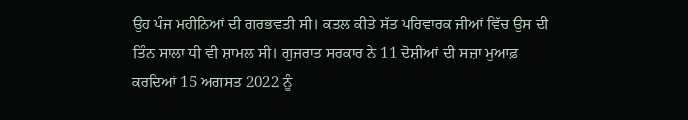ਉਹ ਪੰਜ ਮਹੀਨਿਆਂ ਦੀ ਗਰਭਵਤੀ ਸੀ। ਕਤਲ ਕੀਤੇ ਸੱਤ ਪਰਿਵਾਰਕ ਜੀਆਂ ਵਿੱਚ ਉਸ ਦੀ ਤਿੰਨ ਸਾਲਾ ਧੀ ਵੀ ਸ਼ਾਮਲ ਸੀ। ਗੁਜਰਾਤ ਸਰਕਾਰ ਨੇ 11 ਦੋਸ਼ੀਆਂ ਦੀ ਸਜ਼ਾ ਮੁਆਫ਼ ਕਰਦਿਆਂ 15 ਅਗਸਤ 2022 ਨੂੰ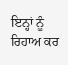ਇਨ੍ਹਾਂ ਨੂੰ ਰਿਹਾਅ ਕਰ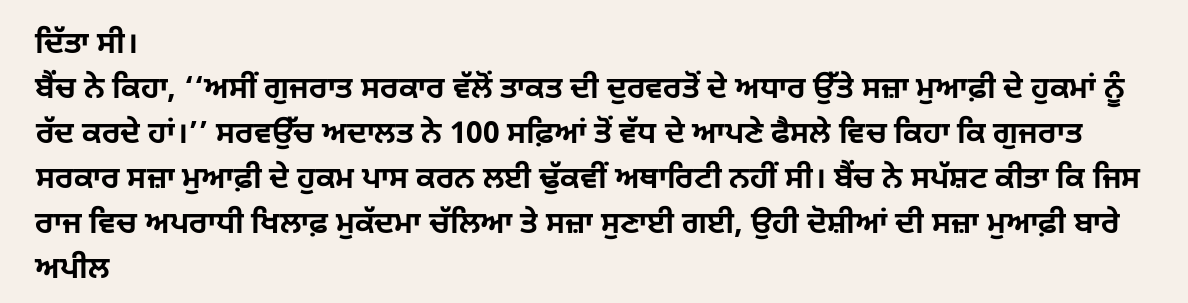ਦਿੱਤਾ ਸੀ।
ਬੈਂਚ ਨੇ ਕਿਹਾ, ‘‘ਅਸੀਂ ਗੁਜਰਾਤ ਸਰਕਾਰ ਵੱਲੋਂ ਤਾਕਤ ਦੀ ਦੁਰਵਰਤੋਂ ਦੇ ਅਧਾਰ ਉੱਤੇ ਸਜ਼ਾ ਮੁਆਫ਼ੀ ਦੇ ਹੁਕਮਾਂ ਨੂੰ ਰੱਦ ਕਰਦੇ ਹਾਂ।’’ ਸਰਵਉੱਚ ਅਦਾਲਤ ਨੇ 100 ਸਫ਼ਿਆਂ ਤੋਂ ਵੱਧ ਦੇ ਆਪਣੇ ਫੈਸਲੇ ਵਿਚ ਕਿਹਾ ਕਿ ਗੁਜਰਾਤ ਸਰਕਾਰ ਸਜ਼ਾ ਮੁਆਫ਼ੀ ਦੇ ਹੁਕਮ ਪਾਸ ਕਰਨ ਲਈ ਢੁੱਕਵੀਂ ਅਥਾਰਿਟੀ ਨਹੀਂ ਸੀ। ਬੈਂਚ ਨੇ ਸਪੱਸ਼ਟ ਕੀਤਾ ਕਿ ਜਿਸ ਰਾਜ ਵਿਚ ਅਪਰਾਧੀ ਖਿਲਾਫ਼ ਮੁਕੱਦਮਾ ਚੱਲਿਆ ਤੇ ਸਜ਼ਾ ਸੁਣਾਈ ਗਈ, ਉਹੀ ਦੋਸ਼ੀਆਂ ਦੀ ਸਜ਼ਾ ਮੁਆਫ਼ੀ ਬਾਰੇ ਅਪੀਲ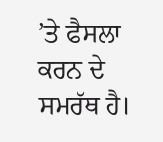’ਤੇ ਫੈਸਲਾ ਕਰਨ ਦੇ ਸਮਰੱਥ ਹੈ।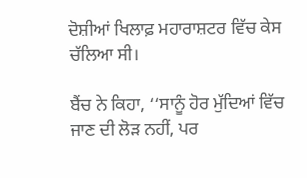ਦੋਸ਼ੀਆਂ ਖਿਲਾਫ਼ ਮਹਾਰਾਸ਼ਟਰ ਵਿੱਚ ਕੇਸ ਚੱਲਿਆ ਸੀ।

ਬੈਂਚ ਨੇ ਕਿਹਾ, ‘‘ਸਾਨੂੰ ਹੋਰ ਮੁੱਦਿਆਂ ਵਿੱਚ ਜਾਣ ਦੀ ਲੋੜ ਨਹੀਂ, ਪਰ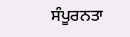ਸੰਪੂਰਨਤਾ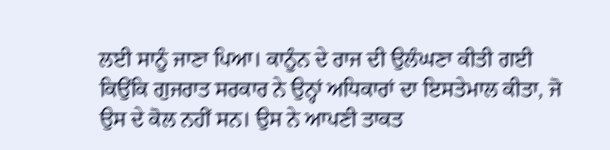ਲਈ ਸਾਨੂੰ ਜਾਣਾ ਪਿਆ। ਕਾਨੂੰਨ ਦੇ ਰਾਜ ਦੀ ਉਲੰਘਣਾ ਕੀਤੀ ਗਈ ਕਿਉਂਕਿ ਗੁਜਰਾਤ ਸਰਕਾਰ ਨੇ ਉਨ੍ਹਾਂ ਅਧਿਕਾਰਾਂ ਦਾ ਇਸਤੇਮਾਲ ਕੀਤਾ, ਜੋ ਉਸ ਦੇ ਕੋਲ ਨਹੀਂ ਸਨ। ਉਸ ਨੇ ਆਪਣੀ ਤਾਕਤ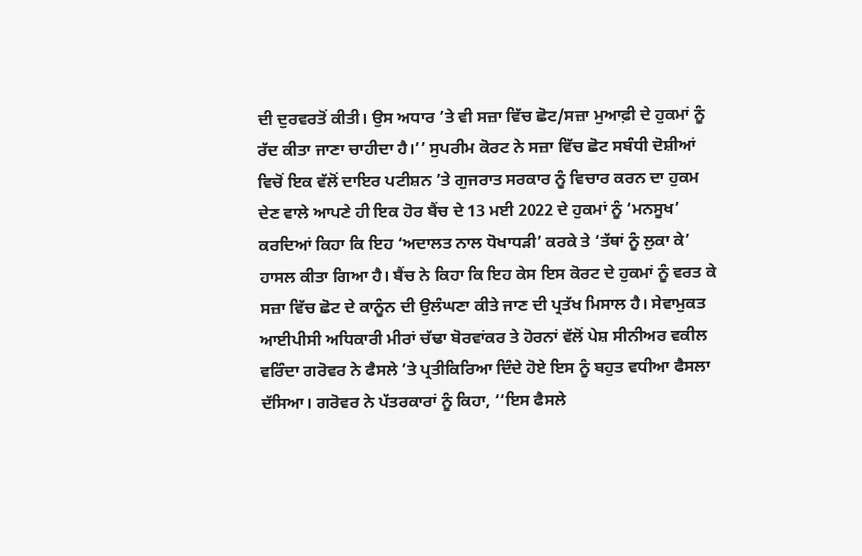ਦੀ ਦੁਰਵਰਤੋਂ ਕੀਤੀ। ਉਸ ਅਧਾਰ ’ਤੇ ਵੀ ਸਜ਼ਾ ਵਿੱਚ ਛੋਟ/ਸਜ਼ਾ ਮੁਆਫ਼ੀ ਦੇ ਹੁਕਮਾਂ ਨੂੰ ਰੱਦ ਕੀਤਾ ਜਾਣਾ ਚਾਹੀਦਾ ਹੈ।’’ ਸੁਪਰੀਮ ਕੋਰਟ ਨੇ ਸਜ਼ਾ ਵਿੱਚ ਛੋਟ ਸਬੰਧੀ ਦੋਸ਼ੀਆਂ ਵਿਚੋਂ ਇਕ ਵੱਲੋਂ ਦਾਇਰ ਪਟੀਸ਼ਨ ’ਤੇ ਗੁਜਰਾਤ ਸਰਕਾਰ ਨੂੰ ਵਿਚਾਰ ਕਰਨ ਦਾ ਹੁਕਮ ਦੇਣ ਵਾਲੇ ਆਪਣੇ ਹੀ ਇਕ ਹੋਰ ਬੈਂਚ ਦੇ 13 ਮਈ 2022 ਦੇ ਹੁਕਮਾਂ ਨੂੰ ‘ਮਨਸੂਖ’ ਕਰਦਿਆਂ ਕਿਹਾ ਕਿ ਇਹ ‘ਅਦਾਲਤ ਨਾਲ ਧੋਖਾਧੜੀ’ ਕਰਕੇ ਤੇ ‘ਤੱਥਾਂ ਨੂੰ ਲੁਕਾ ਕੇ’ ਹਾਸਲ ਕੀਤਾ ਗਿਆ ਹੈ। ਬੈਂਚ ਨੇ ਕਿਹਾ ਕਿ ਇਹ ਕੇਸ ਇਸ ਕੋਰਟ ਦੇ ਹੁਕਮਾਂ ਨੂੰ ਵਰਤ ਕੇ ਸਜ਼ਾ ਵਿੱਚ ਛੋਟ ਦੇ ਕਾਨੂੰਨ ਦੀ ਉਲੰਘਣਾ ਕੀਤੇ ਜਾਣ ਦੀ ਪ੍ਰਤੱਖ ਮਿਸਾਲ ਹੈ। ਸੇਵਾਮੁਕਤ ਆਈਪੀਸੀ ਅਧਿਕਾਰੀ ਮੀਰਾਂ ਚੱਢਾ ਬੋਰਵਾਂਕਰ ਤੇ ਹੋਰਨਾਂ ਵੱਲੋਂ ਪੇਸ਼ ਸੀਨੀਅਰ ਵਕੀਲ ਵਰਿੰਦਾ ਗਰੋਵਰ ਨੇ ਫੈਸਲੇ ’ਤੇ ਪ੍ਰਤੀਕਿਰਿਆ ਦਿੰਦੇ ਹੋਏ ਇਸ ਨੂੰ ਬਹੁਤ ਵਧੀਆ ਫੈਸਲਾ ਦੱਸਿਆ। ਗਰੋਵਰ ਨੇ ਪੱਤਰਕਾਰਾਂ ਨੂੰ ਕਿਹਾ, ‘‘ਇਸ ਫੈਸਲੇ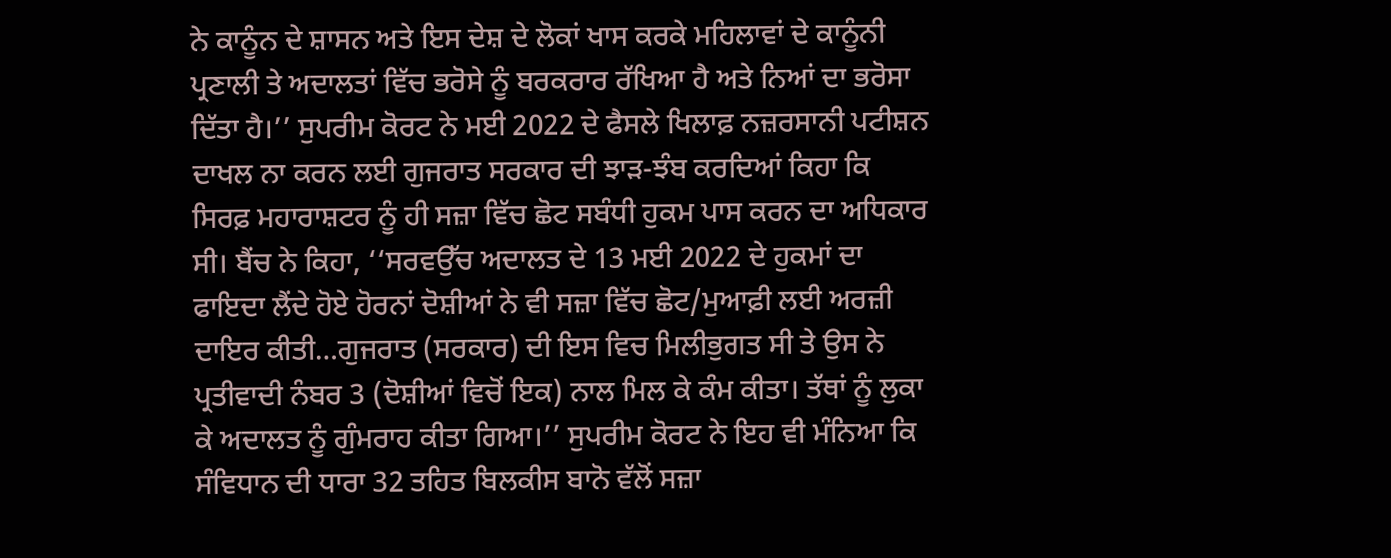ਨੇ ਕਾਨੂੰਨ ਦੇ ਸ਼ਾਸਨ ਅਤੇ ਇਸ ਦੇਸ਼ ਦੇ ਲੋਕਾਂ ਖਾਸ ਕਰਕੇ ਮਹਿਲਾਵਾਂ ਦੇ ਕਾਨੂੰਨੀ ਪ੍ਰਣਾਲੀ ਤੇ ਅਦਾਲਤਾਂ ਵਿੱਚ ਭਰੋਸੇ ਨੂੰ ਬਰਕਰਾਰ ਰੱਖਿਆ ਹੈ ਅਤੇ ਨਿਆਂ ਦਾ ਭਰੋਸਾ ਦਿੱਤਾ ਹੈ।’’ ਸੁਪਰੀਮ ਕੋਰਟ ਨੇ ਮਈ 2022 ਦੇ ਫੈਸਲੇ ਖਿਲਾਫ਼ ਨਜ਼ਰਸਾਨੀ ਪਟੀਸ਼ਨ ਦਾਖਲ ਨਾ ਕਰਨ ਲਈ ਗੁਜਰਾਤ ਸਰਕਾਰ ਦੀ ਝਾੜ-ਝੰਬ ਕਰਦਿਆਂ ਕਿਹਾ ਕਿ ਸਿਰਫ਼ ਮਹਾਰਾਸ਼ਟਰ ਨੂੰ ਹੀ ਸਜ਼ਾ ਵਿੱਚ ਛੋਟ ਸਬੰਧੀ ਹੁਕਮ ਪਾਸ ਕਰਨ ਦਾ ਅਧਿਕਾਰ ਸੀ। ਬੈਂਚ ਨੇ ਕਿਹਾ, ‘‘ਸਰਵਉੱਚ ਅਦਾਲਤ ਦੇ 13 ਮਈ 2022 ਦੇ ਹੁਕਮਾਂ ਦਾ ਫਾਇਦਾ ਲੈਂਦੇ ਹੋਏ ਹੋਰਨਾਂ ਦੋਸ਼ੀਆਂ ਨੇ ਵੀ ਸਜ਼ਾ ਵਿੱਚ ਛੋਟ/ਮੁਆਫ਼ੀ ਲਈ ਅਰਜ਼ੀ ਦਾਇਰ ਕੀਤੀ…ਗੁਜਰਾਤ (ਸਰਕਾਰ) ਦੀ ਇਸ ਵਿਚ ਮਿਲੀਭੁਗਤ ਸੀ ਤੇ ਉਸ ਨੇ ਪ੍ਰਤੀਵਾਦੀ ਨੰਬਰ 3 (ਦੋਸ਼ੀਆਂ ਵਿਚੋਂ ਇਕ) ਨਾਲ ਮਿਲ ਕੇ ਕੰਮ ਕੀਤਾ। ਤੱਥਾਂ ਨੂੰ ਲੁਕਾ ਕੇ ਅਦਾਲਤ ਨੂੰ ਗੁੰਮਰਾਹ ਕੀਤਾ ਗਿਆ।’’ ਸੁਪਰੀਮ ਕੋਰਟ ਨੇ ਇਹ ਵੀ ਮੰਨਿਆ ਕਿ ਸੰਵਿਧਾਨ ਦੀ ਧਾਰਾ 32 ਤਹਿਤ ਬਿਲਕੀਸ ਬਾਨੋ ਵੱਲੋਂ ਸਜ਼ਾ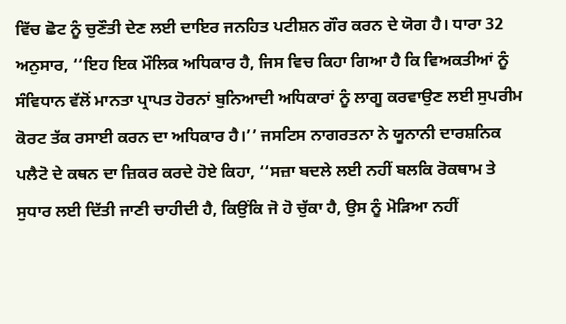ਵਿੱਚ ਛੋਟ ਨੂੰ ਚੁਣੌਤੀ ਦੇਣ ਲਈ ਦਾਇਰ ਜਨਹਿਤ ਪਟੀਸ਼ਨ ਗੌਰ ਕਰਨ ਦੇ ਯੋਗ ਹੈ। ਧਾਰਾ 32 ਅਨੁਸਾਰ, ‘‘ਇਹ ਇਕ ਮੌਲਿਕ ਅਧਿਕਾਰ ਹੈ, ਜਿਸ ਵਿਚ ਕਿਹਾ ਗਿਆ ਹੈ ਕਿ ਵਿਅਕਤੀਆਂ ਨੂੰ ਸੰਵਿਧਾਨ ਵੱਲੋਂ ਮਾਨਤਾ ਪ੍ਰਾਪਤ ਹੋਰਨਾਂ ਬੁਨਿਆਦੀ ਅਧਿਕਾਰਾਂ ਨੂੰ ਲਾਗੂ ਕਰਵਾਉਣ ਲਈ ਸੁਪਰੀਮ ਕੋਰਟ ਤੱਕ ਰਸਾਈ ਕਰਨ ਦਾ ਅਧਿਕਾਰ ਹੈ।’’ ਜਸਟਿਸ ਨਾਗਰਤਨਾ ਨੇ ਯੂਨਾਨੀ ਦਾਰਸ਼ਨਿਕ ਪਲੈਟੋ ਦੇ ਕਥਨ ਦਾ ਜ਼ਿਕਰ ਕਰਦੇ ਹੋਏ ਕਿਹਾ, ‘‘ਸਜ਼ਾ ਬਦਲੇ ਲਈ ਨਹੀਂ ਬਲਕਿ ਰੋਕਥਾਮ ਤੇ ਸੁਧਾਰ ਲਈ ਦਿੱਤੀ ਜਾਣੀ ਚਾਹੀਦੀ ਹੈ, ਕਿਉਂਕਿ ਜੋ ਹੋ ਚੁੱਕਾ ਹੈ, ਉਸ ਨੂੰ ਮੋੜਿਆ ਨਹੀਂ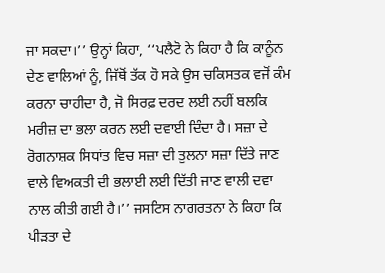ਜਾ ਸਕਦਾ।’’ ਉਨ੍ਹਾਂ ਕਿਹਾ, ‘‘ਪਲੈਟੋ ਨੇ ਕਿਹਾ ਹੈ ਕਿ ਕਾਨੂੰਨ ਦੇਣ ਵਾਲਿਆਂ ਨੂੰ, ਜਿੱਥੋਂ ਤੱਕ ਹੋ ਸਕੇ ਉਸ ਚਕਿਸਤਕ ਵਜੋਂ ਕੰਮ ਕਰਨਾ ਚਾਹੀਦਾ ਹੈ, ਜੋ ਸਿਰਫ਼ ਦਰਦ ਲਈ ਨਹੀਂ ਬਲਕਿ ਮਰੀਜ਼ ਦਾ ਭਲਾ ਕਰਨ ਲਈ ਦਵਾਈ ਦਿੰਦਾ ਹੈ। ਸਜ਼ਾ ਦੇ ਰੋਗਨਾਸ਼ਕ ਸਿਧਾਂਤ ਵਿਚ ਸਜ਼ਾ ਦੀ ਤੁਲਨਾ ਸਜ਼ਾ ਦਿੱਤੇ ਜਾਣ ਵਾਲੇ ਵਿਅਕਤੀ ਦੀ ਭਲਾਈ ਲਈ ਦਿੱਤੀ ਜਾਣ ਵਾਲੀ ਦਵਾ ਨਾਲ ਕੀਤੀ ਗਈ ਹੈ।’’ ਜਸਟਿਸ ਨਾਗਰਤਨਾ ਨੇ ਕਿਹਾ ਕਿ ਪੀੜਤਾ ਦੇ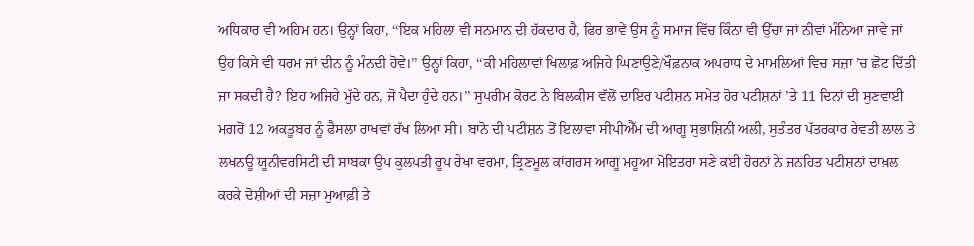ਅਧਿਕਾਰ ਵੀ ਅਹਿਮ ਹਨ। ਉਨ੍ਹਾਂ ਕਿਹਾ, ‘‘ਇਕ ਮਹਿਲਾ ਵੀ ਸਨਮਾਨ ਦੀ ਹੱਕਦਾਰ ਹੈ, ਫਿਰ ਭਾਵੇਂ ਉਸ ਨੂੰ ਸਮਾਜ ਵਿੱਚ ਕਿੰਨਾ ਵੀ ਉੱਚਾ ਜਾਂ ਨੀਵਾਂ ਮੰਨਿਆ ਜਾਵੇ ਜਾਂ ਉਹ ਕਿਸੇ ਵੀ ਧਰਮ ਜਾਂ ਦੀਨ ਨੂੰ ਮੰਨਦੀ ਹੋਵੇ।’’ ਉਨ੍ਹਾਂ ਕਿਹਾ, ‘‘ਕੀ ਮਹਿਲਾਵਾਂ ਖਿਲਾਫ਼ ਅਜਿਹੇ ਘਿਣਾਉਣੇ/ਖੌਫ਼ਨਾਕ ਅਪਰਾਧ ਦੇ ਮਾਮਲਿਆਂ ਵਿਚ ਸਜ਼ਾ ’ਚ ਛੋਟ ਦਿੱਤੀ ਜਾ ਸਕਦੀ ਹੈ? ਇਹ ਅਜਿਹੇ ਮੁੱਦੇ ਹਨ, ਜੋ ਪੈਦਾ ਹੁੰਦੇ ਹਨ।’’ ਸੁਪਰੀਮ ਕੋਰਟ ਨੇ ਬਿਲਕੀਸ ਵੱਲੋਂ ਦਾਇਰ ਪਟੀਸ਼ਨ ਸਮੇਤ ਹੋਰ ਪਟੀਸ਼ਨਾਂ ’ਤੇ 11 ਦਿਨਾਂ ਦੀ ਸੁਣਵਾਈ ਮਗਰੋਂ 12 ਅਕਤੂਬਰ ਨੂੰ ਫੈਸਲਾ ਰਾਖਵਾਂ ਰੱਖ ਲਿਆ ਸੀ। ਬਾਨੋ ਦੀ ਪਟੀਸ਼ਨ ਤੋਂ ਇਲਾਵਾ ਸੀਪੀਐੱਮ ਦੀ ਆਗੂ ਸੁਭਾਸ਼ਿਨੀ ਅਲੀ, ਸੁਤੰਤਰ ਪੱਤਰਕਾਰ ਰੇਵਤੀ ਲਾਲ ਤੇ ਲਖਨਊ ਯੂਨੀਵਰਸਿਟੀ ਦੀ ਸਾਬਕਾ ਉਪ ਕੁਲਪਤੀ ਰੂਪ ਰੇਖਾ ਵਰਮਾ, ਤ੍ਰਿਣਮੂਲ ਕਾਂਗਰਸ ਆਗੂ ਮਹੂਆ ਮੋਇਤਰਾ ਸਣੇ ਕਈ ਹੋਰਨਾਂ ਨੇ ਜਨਹਿਤ ਪਟੀਸ਼ਨਾਂ ਦਾਖ਼ਲ ਕਰਕੇ ਦੋਸ਼ੀਆਂ ਦੀ ਸਜ਼ਾ ਮੁਆਫ਼ੀ ਤੇ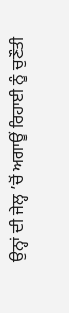ਉਨ੍ਹਾਂ ਦੀ ਜੇਲ੍ਹ ’ਚੋਂ ਅਗਾਊਂ ਰਿਹਾਈ ਨੂੰ ਚੁਣੌਤੀ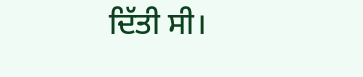ਦਿੱਤੀ ਸੀ।